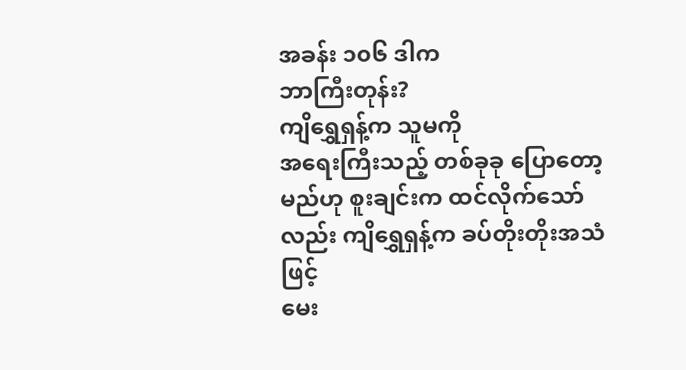အခန်း ၁၀၆ ဒါက
ဘာကြီးတုန်း?
ကျိရွှေရှန့်က သူမကို
အရေးကြီးသည့် တစ်ခုခု ပြောတော့မည်ဟု စူးချင်းက ထင်လိုက်သော်လည်း ကျိရွှေရှန့်က ခပ်တိုးတိုးအသံဖြင့်
မေး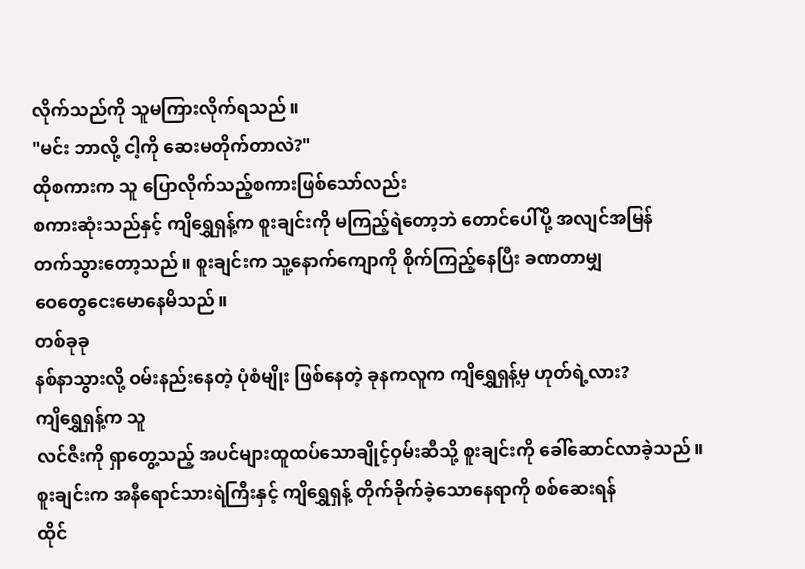လိုက်သည်ကို သူမကြားလိုက်ရသည်။
"မင်း ဘာလို့ ငါ့ကို ဆေးမတိုက်တာလဲ?"
ထိုစကားက သူ ပြောလိုက်သည့်စကားဖြစ်သော်လည်း
စကားဆုံးသည်နှင့် ကျိရွှေရှန့်က စူးချင်းကို မကြည့်ရဲတော့ဘဲ တောင်ပေါ်ပို့ အလျင်အမြန်
တက်သွားတော့သည်။ စူးချင်းက သူ့နောက်ကျောကို စိုက်ကြည့်နေပြီး ခဏတာမျှ
ဝေတွေငေးမောနေမိသည်။
တစ်ခုခု
နစ်နာသွားလို့ ဝမ်းနည်းနေတဲ့ ပုံစံမျိုး ဖြစ်နေတဲ့ ခုနကလူက ကျိရွှေရှန့်မှ ဟုတ်ရဲ့လား?
ကျိရွှေရှန့်က သူ
လင်ဇီးကို ရှာတွေ့သည့် အပင်များထူထပ်သောချိုင့်ဝှမ်းဆီသို့ စူးချင်းကို ခေါ်ဆောင်လာခဲ့သည်။
စူးချင်းက အနီရောင်သားရဲကြီးနှင့် ကျိရွှေရှန့် တိုက်ခိုက်ခဲ့သောနေရာကို စစ်ဆေးရန်
ထိုင်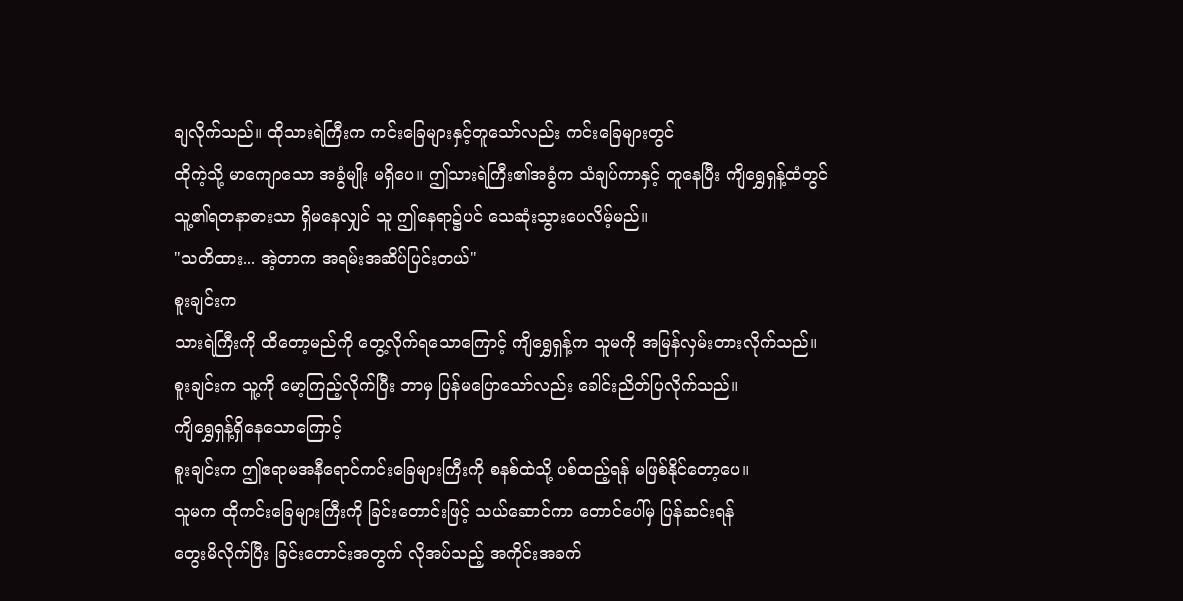ချလိုက်သည်။ ထိုသားရဲကြီးက ကင်းခြေများနှင့်တူသော်လည်း ကင်းခြေများတွင်
ထိုကဲ့သို့ မာကျောသော အခွံမျိုး မရှိပေ။ ဤသားရဲကြီး၏အခွံက သံချပ်ကာနှင့် တူနေပြီး ကျိရွှေရှန့်ထံတွင်
သူ့၏ရတနာဓားသာ ရှိမနေလျှင် သူ ဤနေရာ၌ပင် သေဆုံးသွားပေလိမ့်မည်။
"သတိထား... အဲ့တာက အရမ်းအဆိပ်ပြင်းတယ်"
စူးချင်းက
သားရဲကြီးကို ထိတော့မည်ကို တွေ့လိုက်ရသောကြောင့် ကျိရွှေရှန့်က သူမကို အမြန်လှမ်းတားလိုက်သည်။
စူးချင်းက သူ့ကို မော့ကြည့်လိုက်ပြီး ဘာမှ ပြန်မပြောသော်လည်း ခေါင်းညိတ်ပြလိုက်သည်။
ကျိရွှေရှန့်ရှိနေသောကြောင့်
စူးချင်းက ဤဧရာမအနီရောင်ကင်းခြေများကြီးကို စနစ်ထဲသို့ ပစ်ထည့်ရန် မဖြစ်နိုင်တော့ပေ။
သူမက ထိုကင်းခြေများကြီးကို ခြင်းတောင်းဖြင့် သယ်ဆောင်ကာ တောင်ပေါ်မှ ပြန်ဆင်းရန်
တွေးမိလိုက်ပြီး ခြင်းတောင်းအတွက် လိုအပ်သည့် အကိုင်းအခက်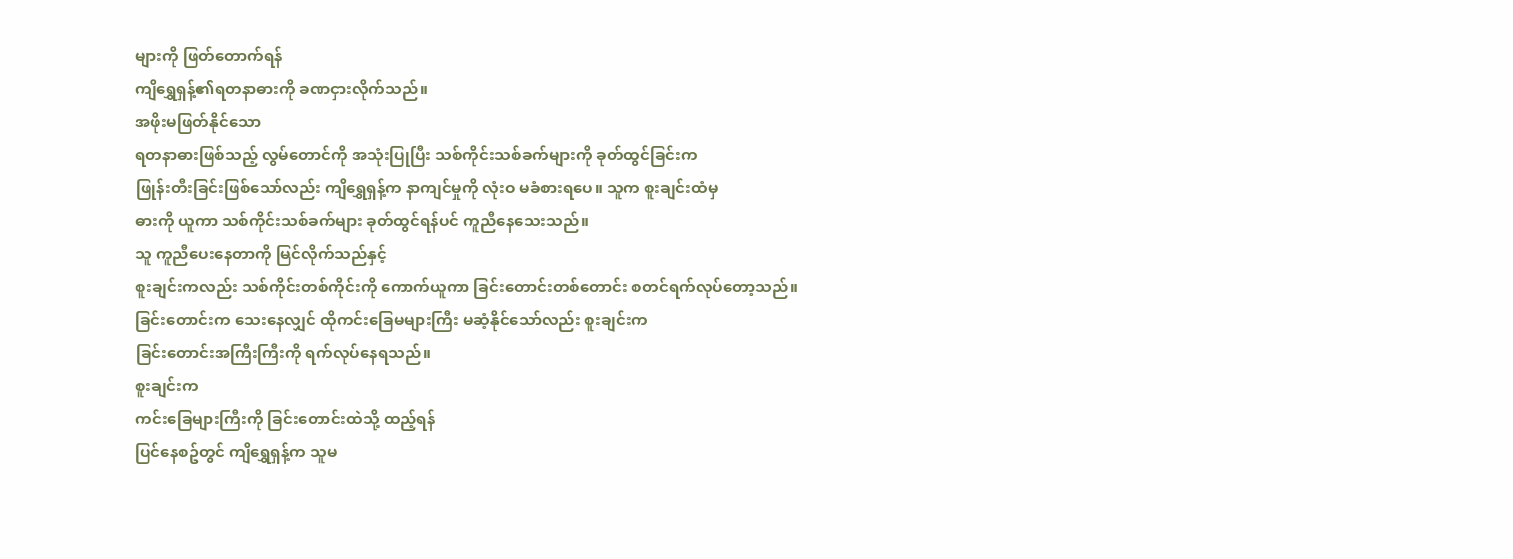များကို ဖြတ်တောက်ရန်
ကျိရွှေရှန့်၏ရတနာဓားကို ခဏငှားလိုက်သည်။
အဖိုးမဖြတ်နိုင်သော
ရတနာဓားဖြစ်သည့် လွမ်တောင်ကို အသုံးပြုပြီး သစ်ကိုင်းသစ်ခက်များကို ခုတ်ထွင်ခြင်းက
ဖြုန်းတီးခြင်းဖြစ်သော်လည်း ကျိရွှေရှန့်က နာကျင်မှုကို လုံးဝ မခံစားရပေ။ သူက စူးချင်းထံမှ
ဓားကို ယူကာ သစ်ကိုင်းသစ်ခက်များ ခုတ်ထွင်ရန်ပင် ကူညီနေသေးသည်။
သူ ကူညီပေးနေတာကို မြင်လိုက်သည်နှင့်
စူးချင်းကလည်း သစ်ကိုင်းတစ်ကိုင်းကို ကောက်ယူကာ ခြင်းတောင်းတစ်တောင်း စတင်ရက်လုပ်တော့သည်။
ခြင်းတောင်းက သေးနေလျှင် ထိုကင်းခြေမများကြီး မဆံ့နိုင်သော်လည်း စူးချင်းက
ခြင်းတောင်းအကြီးကြီးကို ရက်လုပ်နေရသည်။
စူးချင်းက
ကင်းခြေများကြီးကို ခြင်းတောင်းထဲသို့ ထည့်ရန်
ပြင်နေစဥ်တွင် ကျိရွှေရှန့်က သူမ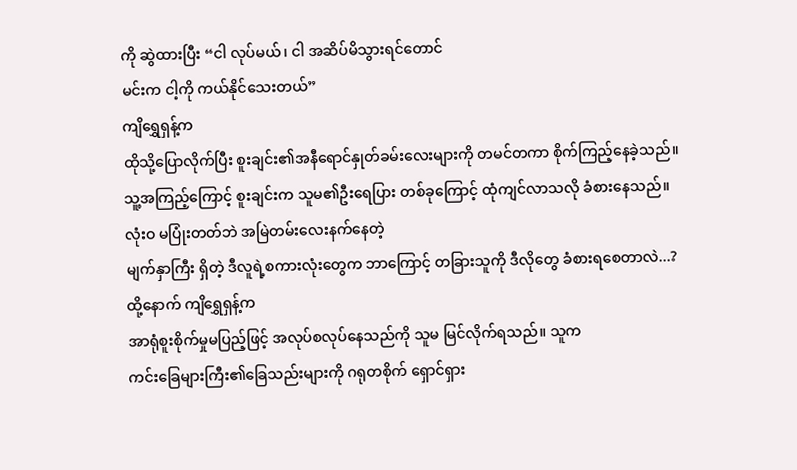ကို ဆွဲထားပြီး “ငါ လုပ်မယ်၊ ငါ အဆိပ်မိသွားရင်တောင်
မင်းက ငါ့ကို ကယ်နိုင်သေးတယ်”
ကျိရွှေရှန့်က
ထိုသို့ပြောလိုက်ပြီး စူးချင်း၏အနီရောင်နှုတ်ခမ်းလေးများကို တမင်တကာ စိုက်ကြည့်နေခဲ့သည်။
သူ့အကြည့်ကြောင့် စူးချင်းက သူမ၏ဦးရေပြား တစ်ခုကြောင့် ထုံကျင်လာသလို ခံစားနေသည်။
လုံးဝ မပြုံးတတ်ဘဲ အမြဲတမ်းလေးနက်နေတဲ့
မျက်နှာကြီး ရှိတဲ့ ဒီလူရဲ့စကားလုံးတွေက ဘာကြောင့် တခြားသူကို ဒီလိုတွေ ခံစားရစေတာလဲ...?
ထို့နောက် ကျိရွှေရှန့်က
အာရုံစူးစိုက်မှုမပြည့်ဖြင့် အလုပ်စလုပ်နေသည်ကို သူမ မြင်လိုက်ရသည်။ သူက
ကင်းခြေများကြီး၏ခြေသည်းများကို ဂရုတစိုက် ရှောင်ရှား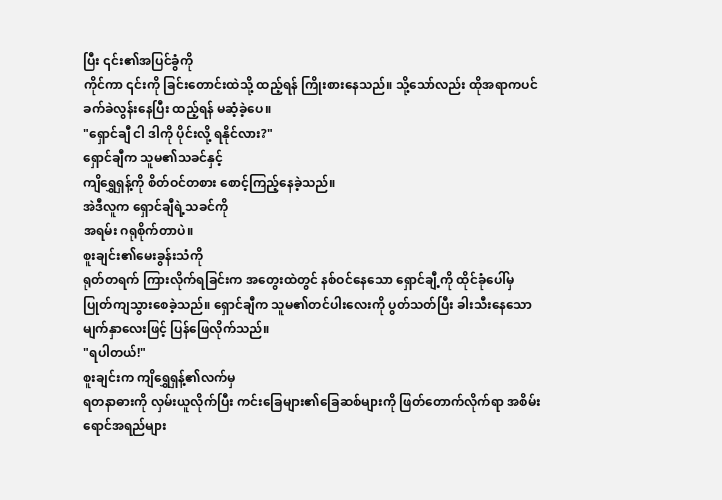ပြီး ၎င်း၏အပြင်ခွံကို
ကိုင်ကာ ၎င်းကို ခြင်းတောင်းထဲသို့ ထည့်ရန် ကြိုးစားနေသည်။ သို့သော်လည်း ထိုအရာကပင်
ခက်ခဲလွန်းနေပြီး ထည့်ရန် မဆံ့ခဲ့ပေ။
"ရှောင်ချီ ငါ ဒါကို ပိုင်းလို့ ရနိုင်လား?"
ရှောင်ချီက သူမ၏သခင်နှင့်
ကျိရွှေရှန့်ကို စိတ်ဝင်တစား စောင့်ကြည့်နေခဲ့သည်။
အဲဒီလူက ရှောင်ချီရဲ့သခင်ကို
အရမ်း ဂရုစိုက်တာပဲ။
စူးချင်း၏မေးခွန်းသံကို
ရုတ်တရက် ကြားလိုက်ရခြင်းက အတွေးထဲတွင် နစ်ဝင်နေသော ရှောင်ချီ့ကို ထိုင်ခုံပေါ်မှ
ပြုတ်ကျသွားစေခဲ့သည်။ ရှောင်ချီက သူမ၏တင်ပါးလေးကို ပွတ်သတ်ပြီး ခါးသီးနေသော
မျက်နှာလေးဖြင့် ပြန်ဖြေလိုက်သည်။
"ရပါတယ်!"
စူးချင်းက ကျိရွှေရှန့်၏လက်မှ
ရတနာဓားကို လှမ်းယူလိုက်ပြီး ကင်းခြေများ၏ခြေဆစ်များကို ဖြတ်တောက်လိုက်ရာ အစိမ်းရောင်အရည်များ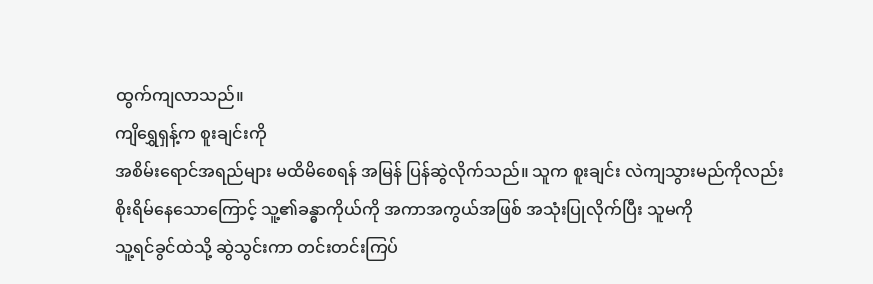ထွက်ကျလာသည်။
ကျိရွှေရှန့်က စူးချင်းကို
အစိမ်းရောင်အရည်များ မထိမိစေရန် အမြန် ပြန်ဆွဲလိုက်သည်။ သူက စူးချင်း လဲကျသွားမည်ကိုလည်း
စိုးရိမ်နေသောကြောင့် သူ့၏ခန္ဓာကိုယ်ကို အကာအကွယ်အဖြစ် အသုံးပြုလိုက်ပြီး သူမကို
သူ့ရင်ခွင်ထဲသို့ ဆွဲသွင်းကာ တင်းတင်းကြပ်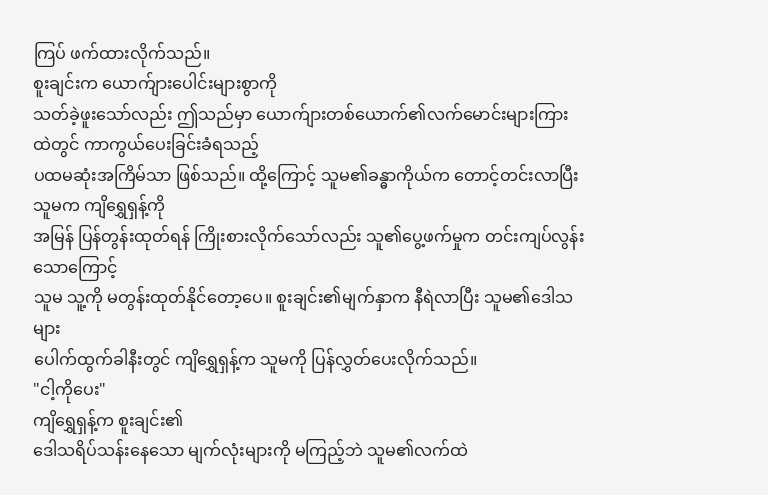ကြပ် ဖက်ထားလိုက်သည်။
စူးချင်းက ယောက်ျားပေါင်းများစွာကို
သတ်ခဲ့ဖူးသော်လည်း ဤသည်မှာ ယောက်ျားတစ်ယောက်၏လက်မောင်းများကြားထဲတွင် ကာကွယ်ပေးခြင်းခံရသည့်
ပထမဆုံးအကြိမ်သာ ဖြစ်သည်။ ထို့ကြောင့် သူမ၏ခန္ဓာကိုယ်က တောင့်တင်းလာပြီး သူမက ကျိရွှေရှန့်ကို
အမြန် ပြန်တွန်းထုတ်ရန် ကြိုးစားလိုက်သော်လည်း သူ၏ပွေ့ဖက်မှုက တင်းကျပ်လွန်းသောကြောင့်
သူမ သူ့ကို မတွန်းထုတ်နိုင်တော့ပေ။ စူးချင်း၏မျက်နှာက နီရဲလာပြီး သူမ၏ဒေါသများ
ပေါက်ထွက်ခါနီးတွင် ကျိရွှေရှန့်က သူမကို ပြန်လွှတ်ပေးလိုက်သည်။
"ငါ့ကိုပေး"
ကျိရွှေရှန့်က စူးချင်း၏
ဒေါသရိပ်သန်းနေသော မျက်လုံးများကို မကြည့်ဘဲ သူမ၏လက်ထဲ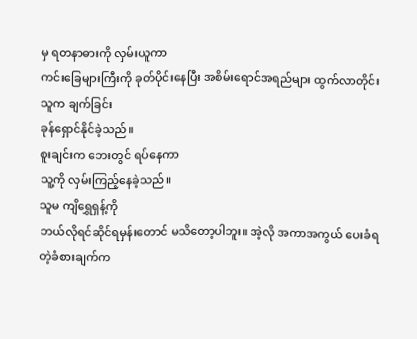မှ ရတနာဓားကို လှမ်းယူကာ
ကင်းခြေများကြီးကို ခုတ်ပိုင်းနေပြီး အစိမ်းရောင်အရည်များ ထွက်လာတိုင်း သူက ချက်ခြင်း
ခုန်ရှောင်နိုင်ခဲ့သည်။
စူးချင်းက ဘေးတွင် ရပ်နေကာ
သူ့ကို လှမ်းကြည့်နေခဲ့သည်။
သူမ ကျိရွှေရှန့်ကို
ဘယ်လိုရင်ဆိုင်ရမှန်းတောင် မသိတော့ပါဘူး။ အဲ့လို အကာအကွယ် ပေးခံရတဲ့ခံစားချက်က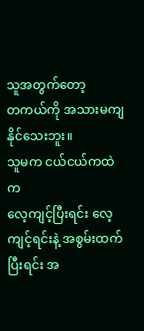သူအတွက်တော့
တကယ်ကို အသားမကျနိုင်သေးဘူး။
သူမက ငယ်ငယ်ကထဲက
လေ့ကျင့်ပြီးရင်း လေ့ကျင့်ရင်းနဲ့ အစွမ်းထက်ပြီးရင်း အ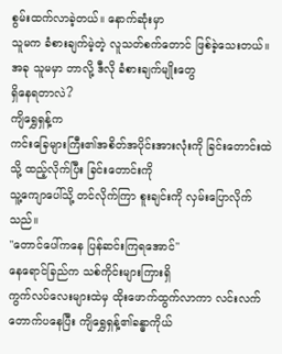စွမ်းထက်လာခဲ့တယ်။ နောက်ဆုံးမှာ
သူမက ခံစားချက်မဲ့တဲ့ လူသတ်စက်တောင် ဖြစ်ခဲ့သေးတယ်။ အခု သူမမှာ ဘာလို့ ဒီလို ခံစားချက်မျိုးတွေ
ရှိနေရတာလဲ?
ကျိရွှေရှန့်က
ကင်းခြေများကြီး၏အစိတ်အပိုင်းအားလုံးကို ခြင်းတောင်းထဲသို့ ထည့်လိုက်ပြီး ခြင်းတောင်းကို
သူ့ကျောပေါ်သို့ တင်လိုက်ကြာ စူးချင်းကို လှမ်းပြောလိုက်သည်။
"တောင်ပေါ်ကနေ ပြန်ဆင်းကြရအောင်"
နေရောင်ခြည်က သစ်ကိုင်းများကြားရှိ
ကွက်လပ်လေးများထဲမှ ထိုးဖောက်ထွက်လာကာ လင်းလက်တောက်ပနေပြီး ကျိရွှေရှန့်၏ခန္ဓာကိုယ်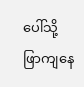ပေါ်သို့
ဖြာကျနေ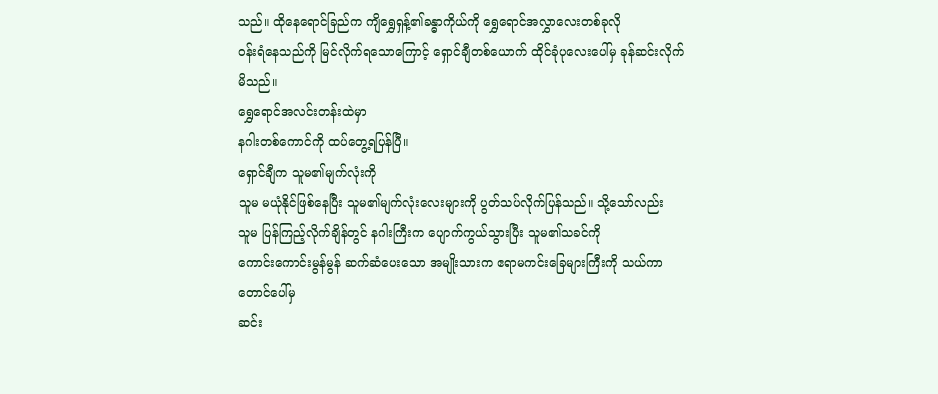သည်။ ထိုနေရောင်ခြည်က ကျိရွှေရှန့်၏ခန္ဓာကိုယ်ကို ရွှေရောင်အလွှာလေးတစ်ခုလို
ဝန်းရံနေသည်ကို မြင်လိုက်ရသောကြောင့် ရှောင်ချီတစ်ယောက် ထိုင်ခုံပုလေးပေါ်မှ ခုန်ဆင်းလိုက်မိသည်။
ရွှေရောင်အလင်းတန်းထဲမှာ
နဂါးတစ်ကောင်ကို ထပ်တွေ့ရပြန်ပြီ။
ရှောင်ချီက သူမ၏မျက်လုံးကို
သူမ မယုံနိုင်ဖြစ်နေပြီး သူမ၏မျက်လုံးလေးများကို ပွတ်သပ်လိုက်ပြန်သည်။ သို့သော်လည်း
သူမ ပြန်ကြည့်လိုက်ချိန်တွင် နဂါးကြီးက ပျောက်ကွယ်သွားပြီး သူမ၏သခင်ကို
ကောင်းကောင်းမွန်မွန် ဆက်ဆံပေးသော အမျိုးသားက ဧရာမကင်းခြေများကြီးကို သယ်ကာ တောင်ပေါ်မှ
ဆင်း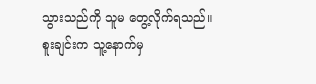သွားသည်ကို သူမ တွေ့လိုက်ရသည်။
စူးချင်းက သူ့နောက်မှ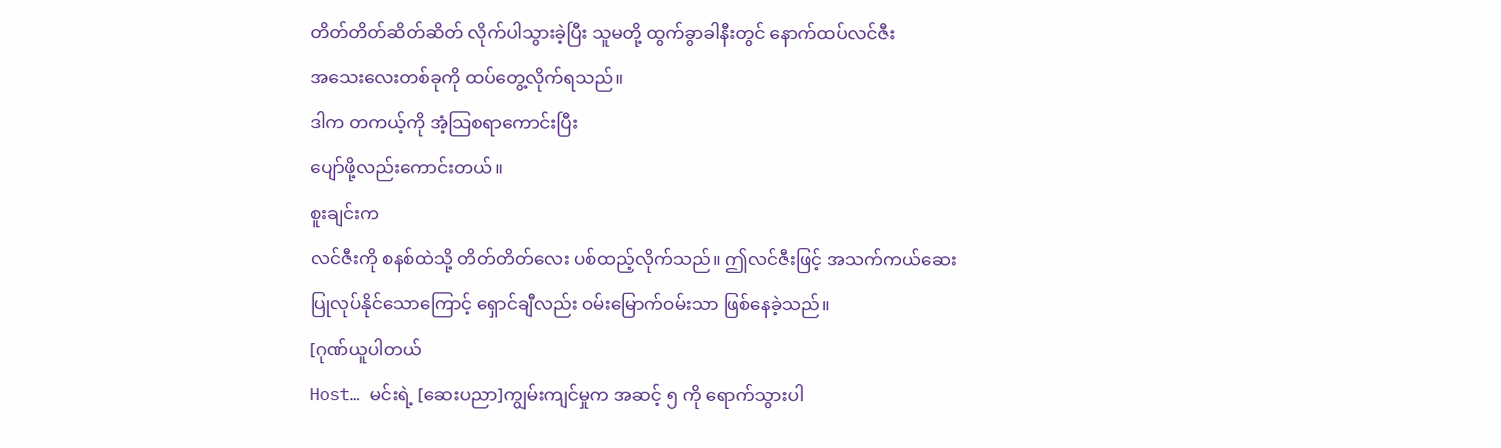တိတ်တိတ်ဆိတ်ဆိတ် လိုက်ပါသွားခဲ့ပြီး သူမတို့ ထွက်ခွာခါနီးတွင် နောက်ထပ်လင်ဇီး
အသေးလေးတစ်ခုကို ထပ်တွေ့လိုက်ရသည်။
ဒါက တကယ့်ကို အံ့သြစရာကောင်းပြီး
ပျော်ဖို့လည်းကောင်းတယ်။
စူးချင်းက
လင်ဇီးကို စနစ်ထဲသို့ တိတ်တိတ်လေး ပစ်ထည့်လိုက်သည်။ ဤလင်ဇီးဖြင့် အသက်ကယ်ဆေး
ပြုလုပ်နိုင်သောကြောင့် ရှောင်ချီလည်း ဝမ်းမြောက်ဝမ်းသာ ဖြစ်နေခဲ့သည်။
[ဂုဏ်ယူပါတယ်
Host… မင်းရဲ့ [ဆေးပညာ]ကျွမ်းကျင်မှုက အဆင့် ၅ ကို ရောက်သွားပါ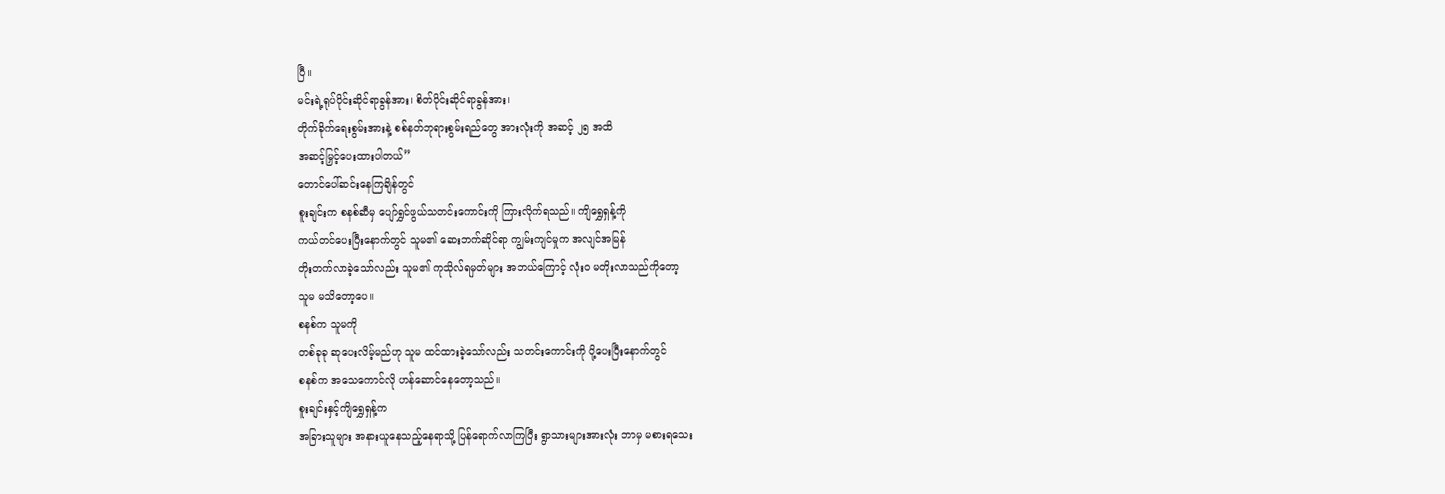ပြီ။
မင်းရဲ့ရုပ်ပိုင်းဆိုင်ရာခွန်အား၊ စိတ်ပိုင်းဆိုင်ရာခွန်အား၊
တိုက်ခိုက်ရေးစွမ်းအားနဲ့ စစ်နတ်ဘုရားစွမ်းရည်တွေ အားလုံးကို အဆင့် ၂၅ အထိ
အဆင့်မြှင့်ပေးထားပါတယ်”
တောင်ပေါ်ဆင်းနေကြချိန်တွင်
စူးချင်းက စနစ်ဆီမှ ပျော်ရွှင်ဖွယ်သတင်းကောင်းကို ကြားလိုက်ရသည်။ ကျိရွှေရှန့်ကို
ကယ်တင်ပေးပြီးနောက်တွင် သူမ၏ ဆေးဘက်ဆိုင်ရာ ကျွမ်းကျင်မှုက အလျင်အမြန်
တိုးတက်လာခဲ့သော်လည်း သူမ၏ ကုသိုလ်ရမှတ်များ အဘယ်ကြောင့် လုံးဝ မတိုးလာသည်ကိုတော့
သူမ မသိတော့ပေ။
စနစ်က သူမကို
တစ်ခုခု ဆုပေးလိမ့်မည်ဟု သူမ ထင်ထားခဲ့သော်လည်း သတင်းကောင်းကို ပို့ပေးပြီးနောက်တွင်
စနစ်က အသေကောင်လို ဟန်ဆောင်နေတော့သည်။
စူးချင်းနှင့်ကျိရွှေရှန့်က
အခြားသူများ အနားယူနေသည့်နေရာသို့ ပြန်ရောက်လာကြပြီး ရွာသားများအားလုံး ဘာမှ မစားရသေး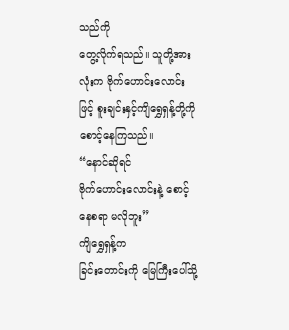သည်ကို
တွေ့လိုက်ရသည်။ သူတို့အားလုံးက ဗိုက်ဟောင်းလောင်းဖြင့် စူးချင်းနှင့်ကျိရွှေရှန့်တို့ကို
စောင့်နေကြသည်။
“နောင်ဆိုရင်
ဗိုက်ဟောင်းလောင်းနဲ့ စောင့်နေစရာ မလိုဘူး”
ကျိရွှေရှန့်က
ခြင်းတောင်းကို မြေကြီးပေါ်သို့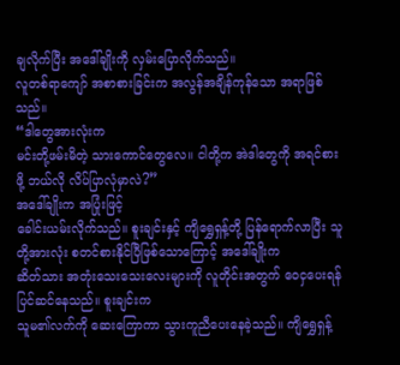ချလိုက်ပြီး အဒေါ်ချိုးကို လှမ်းပြောလိုက်သည်။
လူတစ်ရာကျော် အစာစားခြင်းက အလွန်အချိန်ကုန်သော အရာဖြစ်သည်။
“ဒါတွေအားလုံးက
မင်းတို့ဖမ်းမိတဲ့ သားကောင်တွေလေ။ ငါတို့က အဲဒါတွေကို အရင်စားဖို့ ဘယ်လို လိပ်ပြာလုံမှာလဲ?”
အဒေါ်ချိုးက အပြုံးဖြင့်
ခေါင်းယမ်းလိုက်သည်။ စူးချင်းနှင့် ကျိရွှေရှန့်တို့ ပြန်ရောက်လာပြီး သူတို့အားလုံး စတင်စားနိုင်ပြီဖြစ်သောကြောင့် အဒေါ်ချိုးက
ဆိတ်သား အတုံးသေးသေးလေးများကို လူတိုင်းအတွက် ဝေငှပေးရန် ပြင်ဆင်နေသည်။ စူးချင်းက
သူမ၏လက်ကို ဆေးကြောကာ သွားကူညီပေးနေခဲ့သည်။ ကျိရွှေရှန့်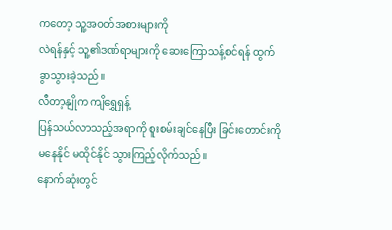ကတော့ သူ့အဝတ်အစားများကို
လဲရန်နှင့် သူ့၏ဒဏ်ရာများကို ဆေးကြောသန့်စင်ရန် ထွက်ခွာသွားခဲ့သည်။
လီတာ့နျိုက ကျိရွှေရှန့်
ပြန်သယ်လာသည့်အရာကို စူးစမ်းချင်နေပြီး ခြင်းတောင်းကို မနေနိုင် မထိုင်နိုင် သွားကြည့်လိုက်သည်။
နောက်ဆုံးတွင်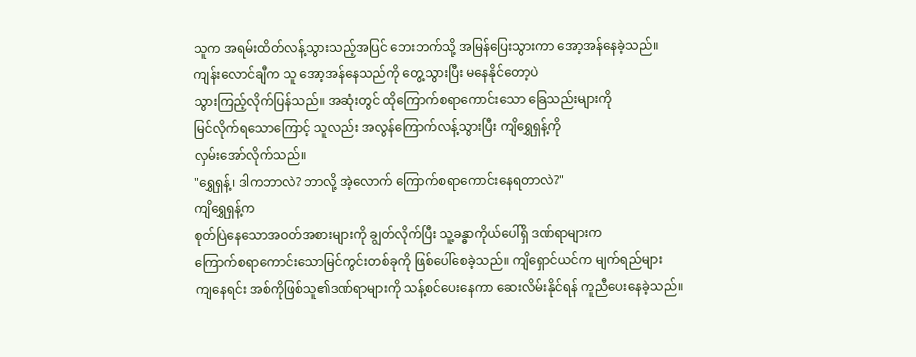သူက အရမ်းထိတ်လန့်သွားသည့်အပြင် ဘေးဘက်သို့ အမြန်ပြေးသွားကာ အော့အန်နေခဲ့သည်။
ကျန်းလောင်ချီက သူ အော့အန်နေသည်ကို တွေ့သွားပြီး မနေနိုင်တော့ပဲ
သွားကြည့်လိုက်ပြန်သည်။ အဆုံးတွင် ထိုကြောက်စရာကောင်းသော ခြေသည်းများကို
မြင်လိုက်ရသောကြောင့် သူလည်း အလွန်ကြောက်လန့်သွားပြီး ကျိရွှေရှန့်ကို
လှမ်းအော်လိုက်သည်။
"ရွှေရှန့်၊ ဒါကဘာလဲ? ဘာလို့ အဲ့လောက် ကြောက်စရာကောင်းနေရတာလဲ?"
ကျိရွှေရှန့်က
စုတ်ပြဲနေသောအဝတ်အစားများကို ချွတ်လိုက်ပြီး သူ့ခန္ဓာကိုယ်ပေါ်ရှိ ဒဏ်ရာများက
ကြောက်စရာကောင်းသောမြင်ကွင်းတစ်ခုကို ဖြစ်ပေါ်စေခဲ့သည်။ ကျိရှောင်ယင်က မျက်ရည်များ
ကျနေရင်း အစ်ကိုဖြစ်သူ၏ဒဏ်ရာများကို သန့်စင်ပေးနေကာ ဆေးလိမ်းနိုင်ရန် ကူညီပေးနေခဲ့သည်။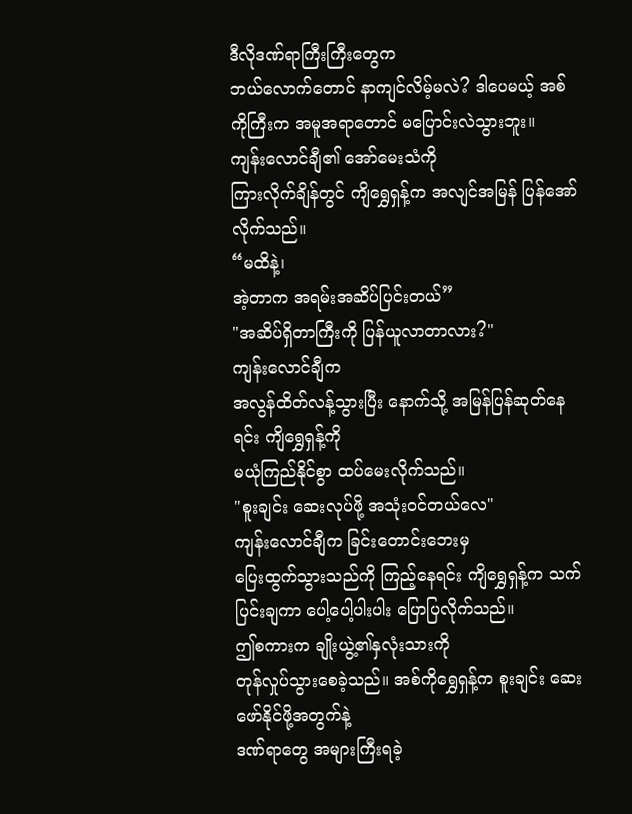ဒီလိုဒဏ်ရာကြီးကြီးတွေက
ဘယ်လောက်တောင် နာကျင်လိမ့်မလဲ? ဒါပေမယ့် အစ်ကိုကြီးက အမူအရာတောင် မပြောင်းလဲသွားဘူး။
ကျန်းလောင်ချီ၏ အော်မေးသံကို
ကြားလိုက်ချိန်တွင် ကျိရွှေရှန့်က အလျင်အမြန် ပြန်အော်လိုက်သည်။
“မထိနဲ့၊
အဲ့တာက အရမ်းအဆိပ်ပြင်းတယ်”
"အဆိပ်ရှိတာကြီးကို ပြန်ယူလာတာလား?"
ကျန်းလောင်ချီက
အလွန်ထိတ်လန့်သွားပြီး နောက်သို့ အမြန်ပြန်ဆုတ်နေရင်း ကျိရွှေရှန့်ကို
မယုံကြည်နိုင်စွာ ထပ်မေးလိုက်သည်။
"စူးချင်း ဆေးလုပ်ဖို့ အသုံးဝင်တယ်လေ"
ကျန်းလောင်ချီက ခြင်းတောင်းဘေးမှ
ပြေးထွက်သွားသည်ကို ကြည့်နေရင်း ကျိရွှေရှန့်က သက်ပြင်းချကာ ပေါ့ပေါ့ပါးပါး ပြောပြလိုက်သည်။
ဤစကားက ချိုးယွဲ့၏နှလုံးသားကို
တုန်လှုပ်သွားစေခဲ့သည်။ အစ်ကိုရွှေရှန့်က စူးချင်း ဆေးဖော်နိုင်ဖို့အတွက်နဲ့
ဒဏ်ရာတွေ အများကြီးရခဲ့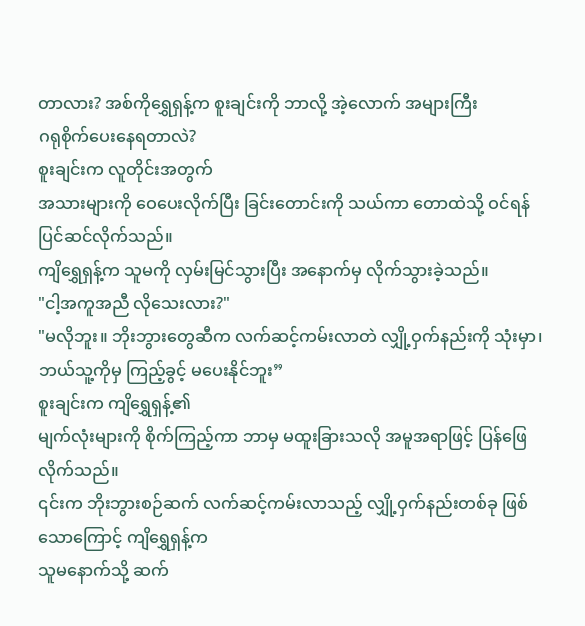တာလား? အစ်ကိုရွှေရှန့်က စူးချင်းကို ဘာလို့ အဲ့လောက် အများကြီး
ဂရုစိုက်ပေးနေရတာလဲ?
စူးချင်းက လူတိုင်းအတွက်
အသားများကို ဝေပေးလိုက်ပြီး ခြင်းတောင်းကို သယ်ကာ တောထဲသို့ ဝင်ရန် ပြင်ဆင်လိုက်သည်။
ကျိရွှေရှန့်က သူမကို လှမ်းမြင်သွားပြီး အနောက်မှ လိုက်သွားခဲ့သည်။
"ငါ့အကူအညီ လိုသေးလား?"
"မလိုဘူး။ ဘိုးဘွားတွေဆီက လက်ဆင့်ကမ်းလာတဲ လျှို့ဝှက်နည်းကို သုံးမှာ၊
ဘယ်သူ့ကိုမှ ကြည့်ခွင့် မပေးနိုင်ဘူး”
စူးချင်းက ကျိရွှေရှန့်၏
မျက်လုံးများကို စိုက်ကြည့်ကာ ဘာမှ မထူးခြားသလို အမူအရာဖြင့် ပြန်ဖြေလိုက်သည်။
၎င်းက ဘိုးဘွားစဉ်ဆက် လက်ဆင့်ကမ်းလာသည့် လျှို့ဝှက်နည်းတစ်ခု ဖြစ်သောကြောင့် ကျိရွှေရှန့်က
သူမနောက်သို့ ဆက်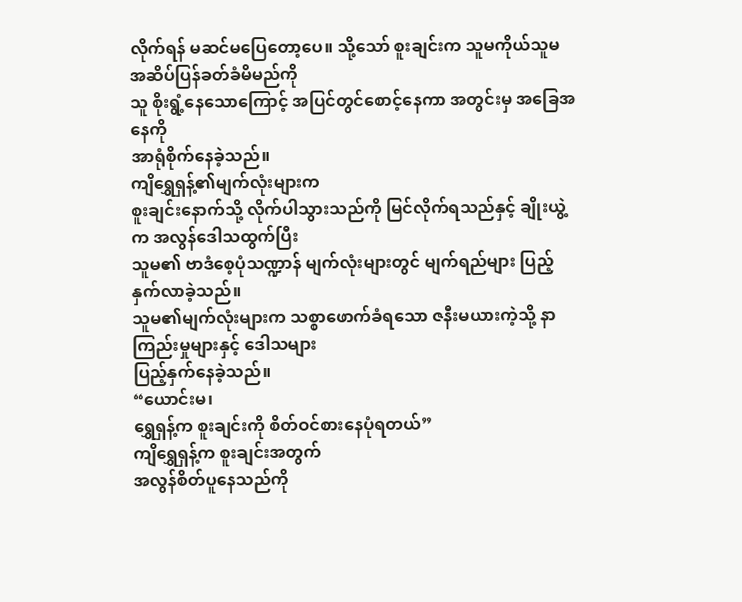လိုက်ရန် မဆင်မပြေတော့ပေ။ သို့သော် စူးချင်းက သူမကိုယ်သူမ အဆိပ်ပြန်ခတ်ခံမိမည်ကို
သူ စိုးရွံ့နေသောကြောင့် အပြင်တွင်စောင့်နေကာ အတွင်းမှ အခြေအနေကို
အာရုံစိုက်နေခဲ့သည်။
ကျိရွှေရှန့်၏မျက်လုံးများက
စူးချင်းနောက်သို့ လိုက်ပါသွားသည်ကို မြင်လိုက်ရသည်နှင့် ချိုးယွဲ့က အလွန်ဒေါသထွက်ပြီး
သူမ၏ ဗာဒံစေ့ပုံသဏ္ဍာန် မျက်လုံးများတွင် မျက်ရည်များ ပြည့်နှက်လာခဲ့သည်။
သူမ၏မျက်လုံးများက သစ္စာဖောက်ခံရသော ဇနီးမယားကဲ့သို့ နာကြည်းမှုများနှင့် ဒေါသများ
ပြည့်နှက်နေခဲ့သည်။
“ယောင်းမ၊
ရွှေရှန့်က စူးချင်းကို စိတ်ဝင်စားနေပုံရတယ်”
ကျိရွှေရှန့်က စူးချင်းအတွက်
အလွန်စိတ်ပူနေသည်ကို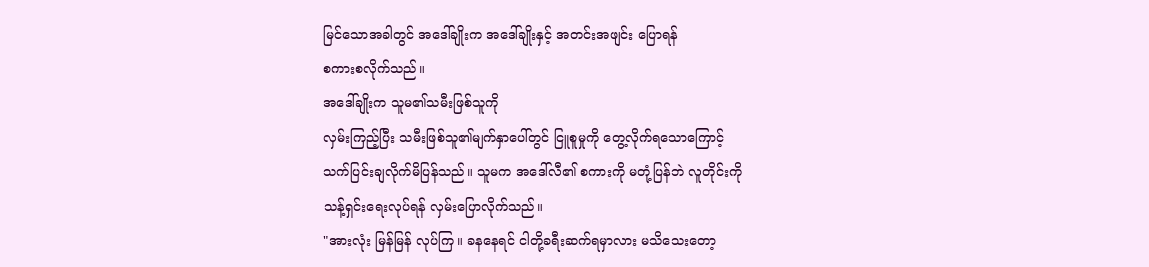မြင်သောအခါတွင် အဒေါ်ချိုးက အဒေါ်ချိုးနှင့် အတင်းအဖျင်း ပြောရန်
စကားစလိုက်သည်။
အဒေါ်ချိုးက သူမ၏သမီးဖြစ်သူကို
လှမ်းကြည့်ပြီး သမီးဖြစ်သူ၏မျက်နှာပေါ်တွင် ငြူစူမှုကို တွေ့လိုက်ရသောကြောင့်
သက်ပြင်းချလိုက်မိပြန်သည်။ သူမက အဒေါ်လီ၏ စကားကို မတုံ့ပြန်ဘဲ လူတိုင်းကို
သန့်ရှင်းရေးလုပ်ရန် လှမ်းပြောလိုက်သည်။
"အားလုံး မြန်မြန် လုပ်ကြ။ ခနနေရင် ငါတို့ခရီးဆက်ရမှာလား မသိသေးတော့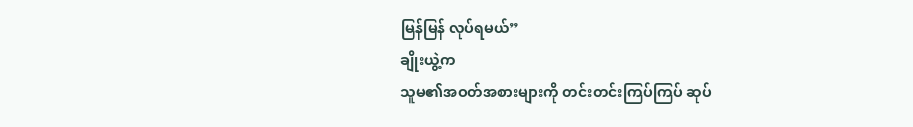မြန်မြန် လုပ်ရမယ်”
ချိုးယွဲ့က
သူမ၏အဝတ်အစားများကို တင်းတင်းကြပ်ကြပ် ဆုပ်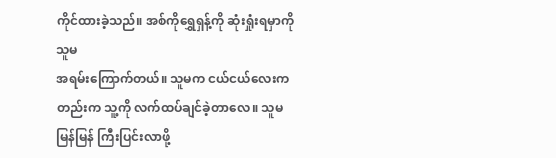ကိုင်ထားခဲ့သည်။ အစ်ကိုရွှေရှန့်ကို ဆုံးရှုံးရမှာကို သူမ
အရမ်းကြောက်တယ်။ သူမက ငယ်ငယ်လေးကတည်းက သူ့ကို လက်ထပ်ချင်ခဲ့တာလေ။ သူမ မြန်မြန် ကြီးပြင်းလာဖို့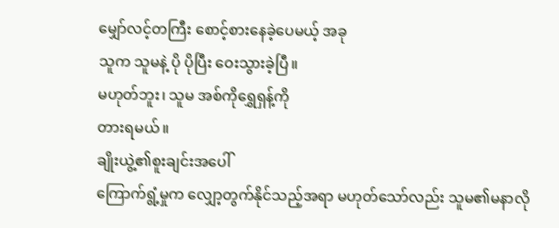မျှော်လင့်တကြီး စောင့်စားနေခဲ့ပေမယ့် အခု
သူက သူမနဲ့ ပို ပိုပြီး ဝေးသွားခဲ့ပြီ။
မဟုတ်ဘူး၊ သူမ အစ်ကိုရွှေရှန့်ကို
တားရမယ်။
ချိုးယွဲ့၏စူးချင်းအပေါ်
ကြောက်ရွံ့မှုက လျှော့တွက်နိုင်သည့်အရာ မဟုတ်သော်လည်း သူမ၏မနာလို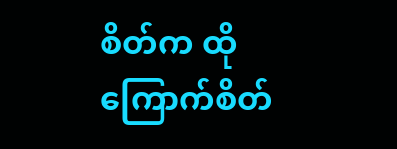စိတ်က ထိုကြောက်စိတ်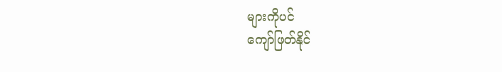များကိုပင်
ကျော်ဖြတ်နိုင်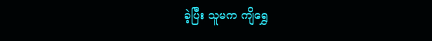ခဲ့ပြီး သူမက ကျိရွှေ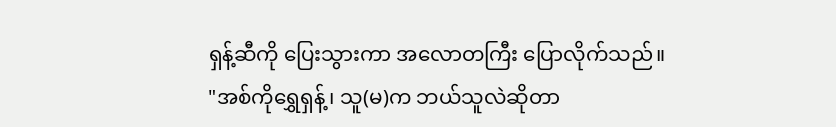ရှန့်ဆီကို ပြေးသွားကာ အလောတကြီး ပြောလိုက်သည်။
"အစ်ကိုရွှေရှန့်၊ သူ(မ)က ဘယ်သူလဲဆိုတာ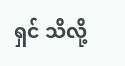ရှင် သိလို့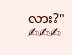လား?"
✍✍✍